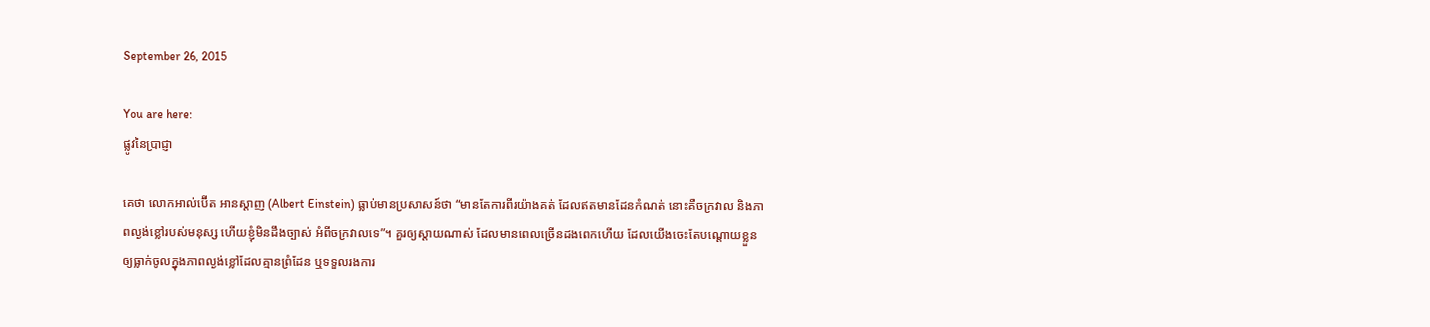September 26, 2015

You are here:
ផ្លូវនៃប្រាជ្ញា

គេថា លោកអាល់ប៊ើត អានស្តាញ (Albert Einstein) ធ្លាប់មានប្រសាសន៍ថា “មានតែការពីរយ៉ាងគត់ ដែលឥតមានដែនកំណត់ នោះគឺចក្រវាល និងភាពល្ងង់ខ្លៅរបស់មនុស្ស ហើយខ្ញុំមិនដឹងច្បាស់ អំពីចក្រវាលទេ”។ គួរឲ្យស្តាយណាស់ ដែលមានពេលច្រើនដងពេកហើយ ដែលយើងចេះតែបណ្តោយខ្លួន ឲ្យធ្លាក់ចូលក្នុងភាពល្ងង់ខ្លៅដែលគ្មានព្រំដែន ឬទទួលរងការ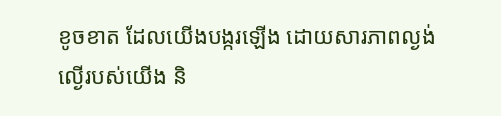ខូចខាត ដែលយើងបង្ករឡើង ដោយសារភាពល្ងង់ល្ងើរបស់យើង និ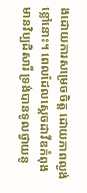ងដោយការសម្រេចចិត្ត ដោយភាពល្ងង់ខ្លៅនោះ។ ពេលដែលស្ដេចដាវីឌកំពុងមានវិប្បដិសារី ទ្រង់បានទូលថ្វាយនូ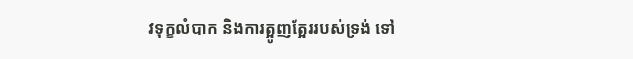វទុក្ខលំបាក និងការត្អូញត្អែររបស់ទ្រង់ ទៅ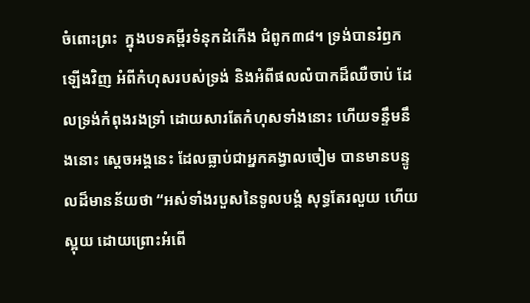ចំពោះព្រះ  ក្នុងបទគម្ពីរទំនុកដំកើង ជំពូក៣៨។ ទ្រង់បានរំឭកឡើងវិញ អំពីកំហុសរបស់ទ្រង់ និងអំពីផលលំបាកដ៏ឈឺចាប់ ដែលទ្រង់កំពុងរងទ្រាំ ដោយសារតែកំហុសទាំងនោះ ហើយទន្ទឹមនឹងនោះ ស្ដេចអង្គនេះ ដែលធ្លាប់ជាអ្នកគង្វាលចៀម បានមានបន្ទូលដ៏មានន័យថា “អស់ទាំងរបួសនៃទូលបង្គំ សុទ្ធតែរលួយ ហើយស្អុយ ដោយព្រោះអំពើ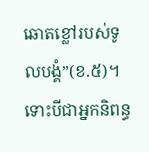ឆោតខ្លៅរបស់ទូលបង្គំ”(ខ.៥)។ ទោះបីជាអ្នកនិពន្ធ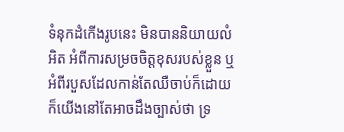ទំនុកដំកើងរូបនេះ មិនបាននិយាយលំអិត អំពីការសម្រចចិត្តខុសរបស់ខ្លួន ឬអំពីរបួសដែលកាន់តែឈឺចាប់ក៏ដោយ ក៏យើងនៅតែអាចដឹងច្បាស់ថា ទ្រ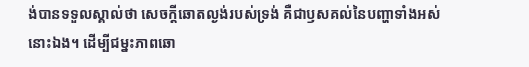ង់បានទទួលស្គាល់ថា សេចក្តីឆោតល្ងង់របស់ទ្រង់ គឺជាឫសគល់នៃបញ្ហាទាំងអស់នោះឯង។ ដើម្បីជម្នះភាពឆោ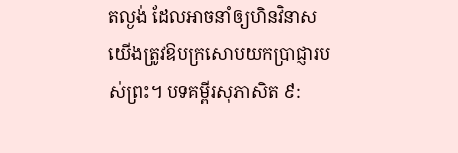តល្ងង់ ដែលអាចនាំឲ្យហិនវិនាស យើងត្រូវឱបក្រសោបយកប្រាជ្ញារបស់ព្រះ។ បទគម្ពីរសុភាសិត ៩: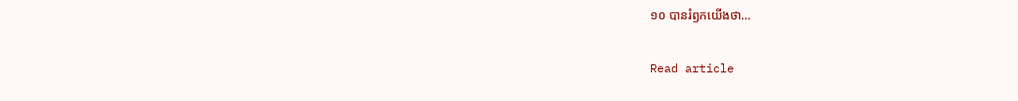១០ បានរំឭកយើងថា…

Read article